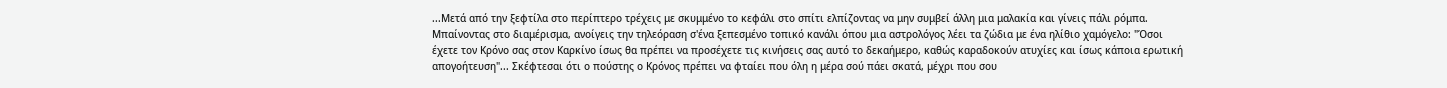...Μετά από την ξεφτίλα στο περίπτερο τρέχεις με σκυμμένο το κεφάλι στο σπίτι ελπίζοντας να μην συμβεί άλλη μια μαλακία και γίνεις πάλι ρόμπα. Μπαίνοντας στο διαμέρισμα, ανοίγεις την τηλεόραση σ'ένα ξεπεσμένο τοπικό κανάλι όπου μια αστρολόγος λέει τα ζώδια με ένα ηλίθιο χαμόγελο: "Όσοι έχετε τον Κρόνο σας στον Καρκίνο ίσως θα πρέπει να προσέχετε τις κινήσεις σας αυτό το δεκαήμερο, καθώς καραδοκούν ατυχίες και ίσως κάποια ερωτική απογοήτευση"... Σκέφτεσαι ότι ο πούστης ο Κρόνος πρέπει να φταίει που όλη η μέρα σού πάει σκατά, μέχρι που σου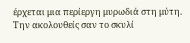έρχεται μια περίεργη μυρωδιά στη μύτη. Την ακολουθείς σαν το σκυλί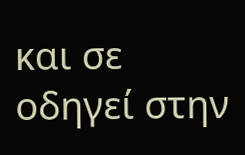και σε οδηγεί στην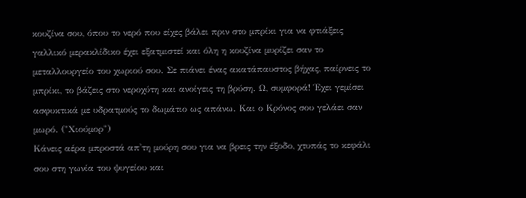κουζίνα σου, όπου το νερό που είχες βάλει πριν στο μπρίκι για να φτιάξεις γαλλικό μερακλίδικο έχει εξατμιστεί και όλη η κουζίνα μυρίζει σαν το μεταλλουργείο του χωριού σου. Σε πιάνει ένας ακατάπαυστος βήχας, παίρνεις το μπρίκι, το βάζεις στο νεροχύτη και ανοίγεις τη βρύση. Ω, συμφορά! Έχει γεμίσει ασφυκτικά με υδρατμούς το δωμάτιο ως απάνω. Και ο Κρόνος σου γελάει σαν μωρό. ("Χιούμορ")
Κάνεις αέρα μπροστά απ'τη μούρη σου για να βρεις την έξοδο, χτυπάς το κεφάλι σου στη γωνία του ψυγείου και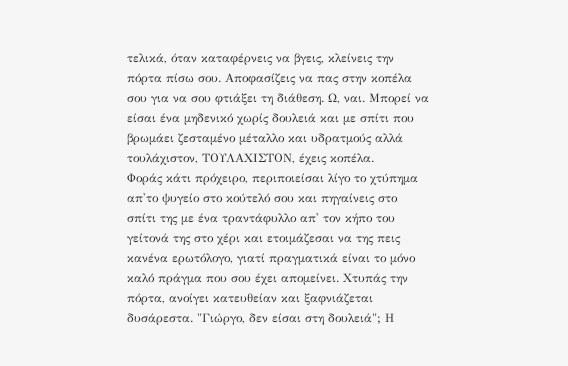τελικά, όταν καταφέρνεις να βγεις, κλείνεις την πόρτα πίσω σου. Αποφασίζεις να πας στην κοπέλα σου για να σου φτιάξει τη διάθεση. Ω, ναι. Μπορεί να είσαι ένα μηδενικό χωρίς δουλειά και με σπίτι που βρωμάει ζεσταμένο μέταλλο και υδρατμούς αλλά τουλάχιστον, ΤΟΥΛΑΧΙΣΤΟΝ, έχεις κοπέλα.
Φοράς κάτι πρόχειρο, περιποιείσαι λίγο το χτύπημα απ'το ψυγείο στο κούτελό σου και πηγαίνεις στο σπίτι της με ένα τραντάφυλλο απ' τον κήπο του γείτονά της στο χέρι και ετοιμάζεσαι να της πεις κανένα ερωτόλογο, γιατί πραγματικά είναι το μόνο καλό πράγμα που σου έχει απομείνει. Χτυπάς την πόρτα, ανοίγει κατευθείαν και ξαφνιάζεται δυσάρεστα. "Γιώργο, δεν είσαι στη δουλειά"; Η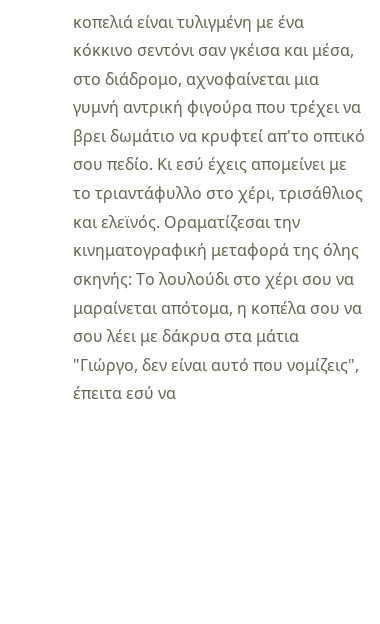κοπελιά είναι τυλιγμένη με ένα κόκκινο σεντόνι σαν γκέισα και μέσα, στο διάδρομο, αχνοφαίνεται μια γυμνή αντρική φιγούρα που τρέχει να βρει δωμάτιο να κρυφτεί απ'το οπτικό σου πεδίο. Κι εσύ έχεις απομείνει με το τριαντάφυλλο στο χέρι, τρισάθλιος και ελεϊνός. Οραματίζεσαι την κινηματογραφική μεταφορά της όλης σκηνής: Το λουλούδι στο χέρι σου να μαραίνεται απότομα, η κοπέλα σου να σου λέει με δάκρυα στα μάτια "Γιώργο, δεν είναι αυτό που νομίζεις", έπειτα εσύ να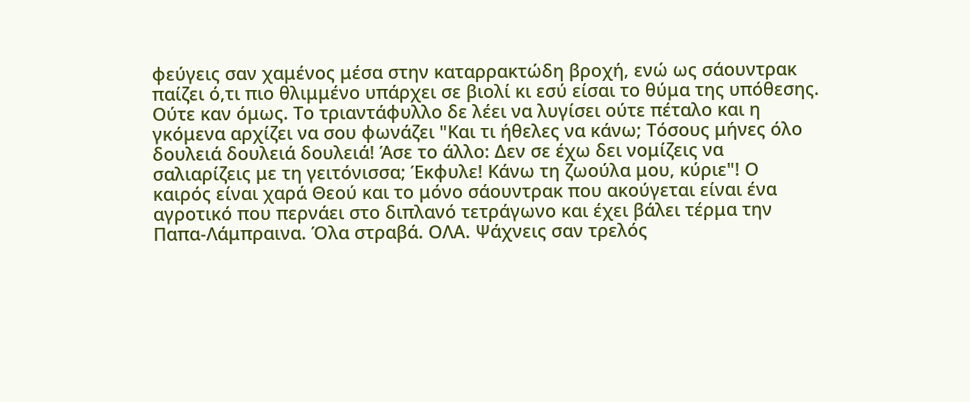φεύγεις σαν χαμένος μέσα στην καταρρακτώδη βροχή, ενώ ως σάουντρακ παίζει ό,τι πιο θλιμμένο υπάρχει σε βιολί κι εσύ είσαι το θύμα της υπόθεσης. Ούτε καν όμως. Το τριαντάφυλλο δε λέει να λυγίσει ούτε πέταλο και η γκόμενα αρχίζει να σου φωνάζει "Και τι ήθελες να κάνω; Τόσους μήνες όλο δουλειά δουλειά δουλειά! Άσε το άλλο: Δεν σε έχω δει νομίζεις να σαλιαρίζεις με τη γειτόνισσα; Έκφυλε! Κάνω τη ζωούλα μου, κύριε"! Ο καιρός είναι χαρά Θεού και το μόνο σάουντρακ που ακούγεται είναι ένα αγροτικό που περνάει στο διπλανό τετράγωνο και έχει βάλει τέρμα την Παπα-Λάμπραινα. Όλα στραβά. ΟΛΑ. Ψάχνεις σαν τρελός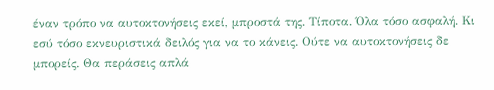έναν τρόπο να αυτοκτονήσεις εκεί, μπροστά της. Τίποτα. Όλα τόσο ασφαλή. Κι εσύ τόσο εκνευριστικά δειλός για να το κάνεις. Ούτε να αυτοκτονήσεις δε μπορείς. Θα περάσεις απλά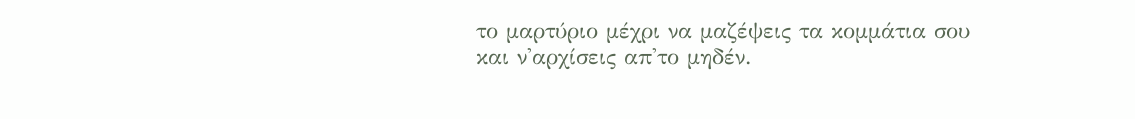το μαρτύριο μέχρι να μαζέψεις τα κομμάτια σου και ν'αρχίσεις απ'το μηδέν.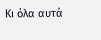Κι όλα αυτά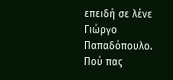επειδή σε λένε Γιώργο Παπαδόπουλο. Πού πας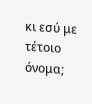κι εσύ με τέτοιο όνομα;